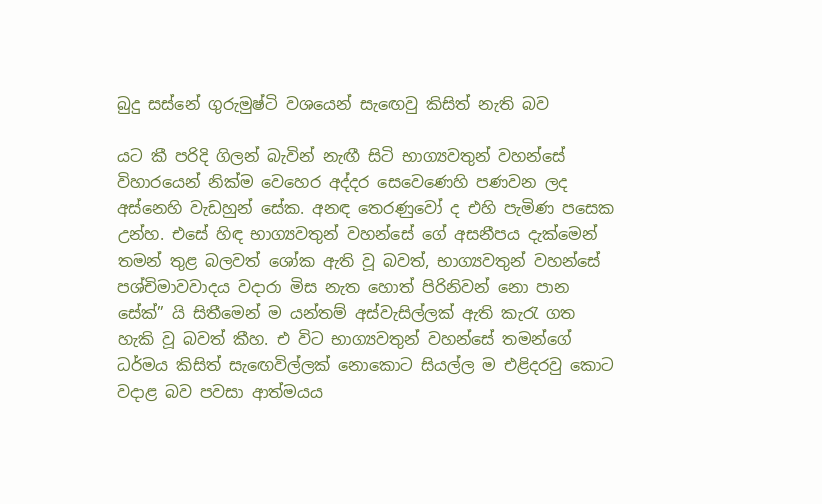බුදු සස්නේ ගුරුමුෂ්ටි වශයෙන් සැඟෙවු කිසිත් නැති බව

යට කී පරිදි ගිලන් බැවින් නැඟී සිටි භාග්‍යවතුන් වහන්සේ විහාරයෙන් නික්ම වෙහෙර අද්දර සෙවෙණෙහි පණවන ලද අස්නෙහි වැඩහුන් සේක. අනඳ තෙරණුවෝ ද එහි පැමිණ පසෙක උන්හ. එසේ හිඳ භාග්‍යවතුන් වහන්සේ ගේ අසනීපය දැක්මෙන් තමන් තුළ බලවත් ශෝක ඇති වූ බවත්, භාග්‍යවතුන් වහන්සේ පශ්චිමාවවාදය වදාරා මිස නැත හොත් පිරිනිවන් නො පාන සේක්” යි සිතීමෙන් ම යන්තම් අස්වැසිල්ලක් ඇති කැරැ ගත හැකි වූ බවත් කීහ. එ විට භාග්‍යවතුන් වහන්සේ තමන්ගේ ධර්මය කිසිත් සැඟෙවිල්ලක් නොකොට සියල්ල ම එළිදරවු කොට වදාළ බව පවසා ආත්මයය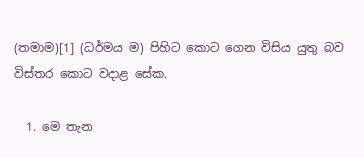(තමාම)[1] (ධර්මය ම) පිහිට කොට ගෙන විසිය යුතු බව විස්තර කොට වදාළ සේක.

  1. මෙ තැන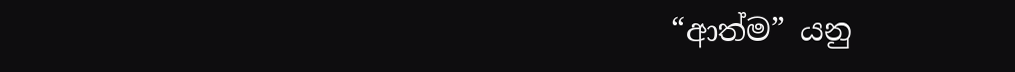“ආත්ම” යනු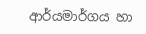ආර්යමාර්ගය හා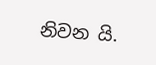නිවන යි.